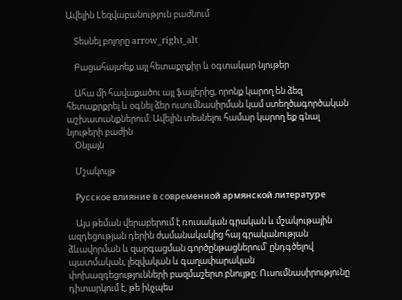Ավելին Lեզվաբանություն բաժնում

    Տեսնել բոլորը arrow_right_alt

    Բացահայտեք այլ հետաքրքիր և օգտակար նյութեր

    Ահա մի հավաքածու այլ ֆայլերից, որոնք կարող են ձեզ հետաքրքրել և օգնել ձեր ուսումնասիրման կամ ստեղծագործական աշխատանքներում: Ավելին տեսնելու համար կարող եք գնալ նյութերի բաժին
    Օնլայն

    Մշակույթ

    Русское влияние в современной армянской литературе

    Այս թեման վերաբերում է ռուսական գրական և մշակութային ազդեցության դերին ժամանակակից հայ գրականության ձևավորման և զարգացման գործընթացներում՝ ընդգծելով պատմական, լեզվական և գաղափարական փոխազդեցությունների բազմաշերտ բնույթը։ Ուսումնասիրությունը դիտարկում է, թե ինչպես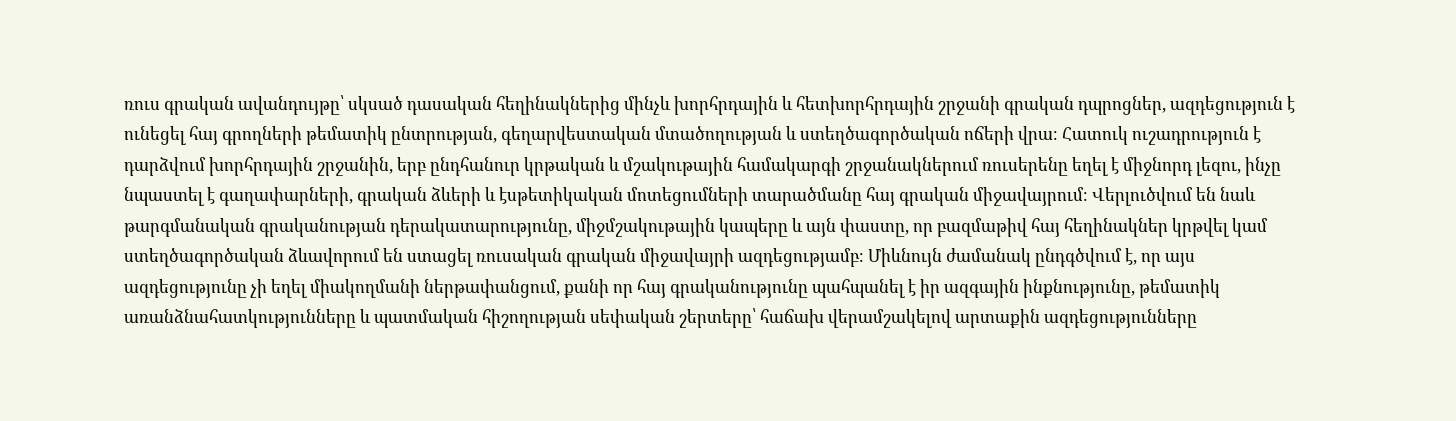ռուս գրական ավանդույթը՝ սկսած դասական հեղինակներից մինչև խորհրդային և հետխորհրդային շրջանի գրական դպրոցներ, ազդեցություն է ունեցել հայ գրողների թեմատիկ ընտրության, գեղարվեստական մտածողության և ստեղծագործական ոճերի վրա։ Հատուկ ուշադրություն է դարձվում խորհրդային շրջանին, երբ ընդհանուր կրթական և մշակութային համակարգի շրջանակներում ռուսերենը եղել է միջնորդ լեզու, ինչը նպաստել է գաղափարների, գրական ձևերի և էսթետիկական մոտեցումների տարածմանը հայ գրական միջավայրում։ Վերլուծվում են նաև թարգմանական գրականության դերակատարությունը, միջմշակութային կապերը և այն փաստը, որ բազմաթիվ հայ հեղինակներ կրթվել կամ ստեղծագործական ձևավորում են ստացել ռուսական գրական միջավայրի ազդեցությամբ։ Միևնույն ժամանակ ընդգծվում է, որ այս ազդեցությունը չի եղել միակողմանի ներթափանցում, քանի որ հայ գրականությունը պահպանել է իր ազգային ինքնությունը, թեմատիկ առանձնահատկությունները և պատմական հիշողության սեփական շերտերը՝ հաճախ վերամշակելով արտաքին ազդեցությունները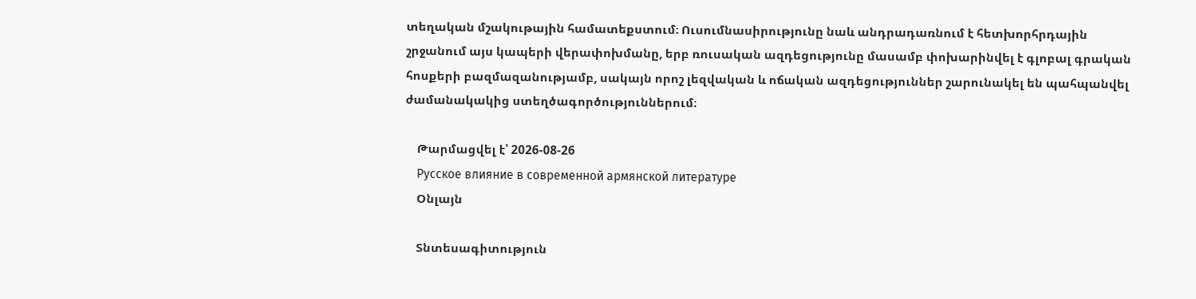տեղական մշակութային համատեքստում։ Ուսումնասիրությունը նաև անդրադառնում է հետխորհրդային շրջանում այս կապերի վերափոխմանը, երբ ռուսական ազդեցությունը մասամբ փոխարինվել է գլոբալ գրական հոսքերի բազմազանությամբ, սակայն որոշ լեզվական և ոճական ազդեցություններ շարունակել են պահպանվել ժամանակակից ստեղծագործություններում։

    Թարմացվել է՝ 2026-08-26
    Русское влияние в современной армянской литературе
    Օնլայն

    Տնտեսագիտություն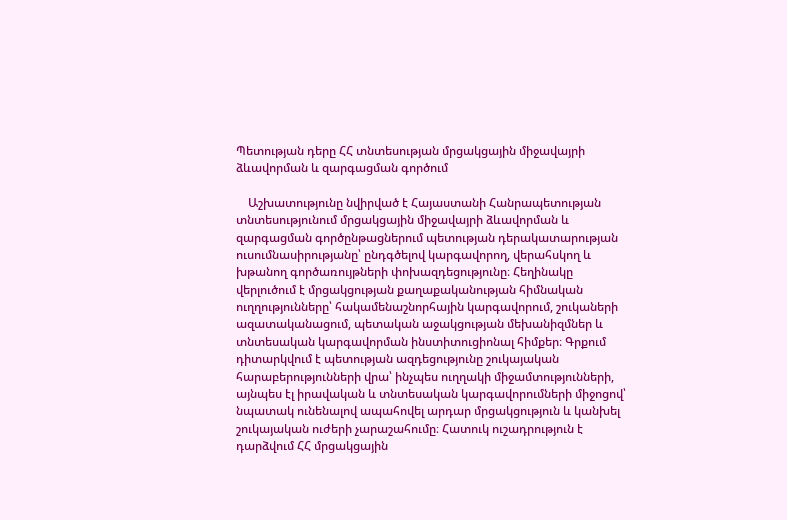Պետության դերը ՀՀ տնտեսության մրցակցային միջավայրի ձևավորման և զարգացման գործում

    Աշխատությունը նվիրված է Հայաստանի Հանրապետության տնտեսությունում մրցակցային միջավայրի ձևավորման և զարգացման գործընթացներում պետության դերակատարության ուսումնասիրությանը՝ ընդգծելով կարգավորող, վերահսկող և խթանող գործառույթների փոխազդեցությունը։ Հեղինակը վերլուծում է մրցակցության քաղաքականության հիմնական ուղղությունները՝ հակամենաշնորհային կարգավորում, շուկաների ազատականացում, պետական աջակցության մեխանիզմներ և տնտեսական կարգավորման ինստիտուցիոնալ հիմքեր։ Գրքում դիտարկվում է պետության ազդեցությունը շուկայական հարաբերությունների վրա՝ ինչպես ուղղակի միջամտությունների, այնպես էլ իրավական և տնտեսական կարգավորումների միջոցով՝ նպատակ ունենալով ապահովել արդար մրցակցություն և կանխել շուկայական ուժերի չարաշահումը։ Հատուկ ուշադրություն է դարձվում ՀՀ մրցակցային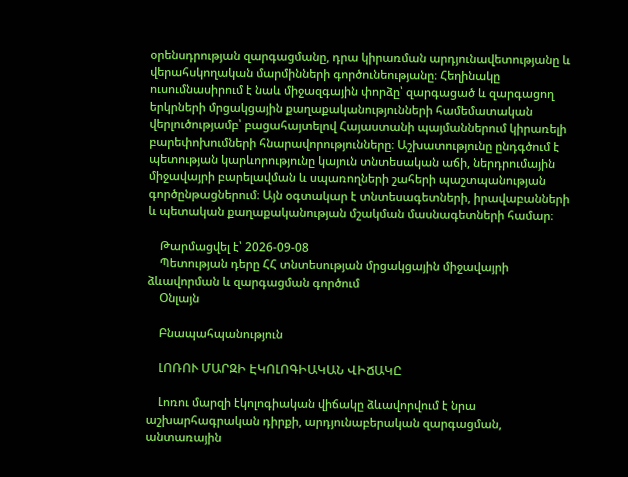օրենսդրության զարգացմանը, դրա կիրառման արդյունավետությանը և վերահսկողական մարմինների գործունեությանը։ Հեղինակը ուսումնասիրում է նաև միջազգային փորձը՝ զարգացած և զարգացող երկրների մրցակցային քաղաքականությունների համեմատական վերլուծությամբ՝ բացահայտելով Հայաստանի պայմաններում կիրառելի բարեփոխումների հնարավորությունները։ Աշխատությունը ընդգծում է պետության կարևորությունը կայուն տնտեսական աճի, ներդրումային միջավայրի բարելավման և սպառողների շահերի պաշտպանության գործընթացներում։ Այն օգտակար է տնտեսագետների, իրավաբանների և պետական քաղաքականության մշակման մասնագետների համար։

    Թարմացվել է՝ 2026-09-08
    Պետության դերը ՀՀ տնտեսության մրցակցային միջավայրի ձևավորման և զարգացման գործում
    Օնլայն

    Բնապահպանություն

    ԼՈՌՈՒ ՄԱՐԶԻ ԷԿՈԼՈԳԻԱԿԱՆ ՎԻՃԱԿԸ

    Լոռու մարզի էկոլոգիական վիճակը ձևավորվում է նրա աշխարհագրական դիրքի, արդյունաբերական զարգացման, անտառային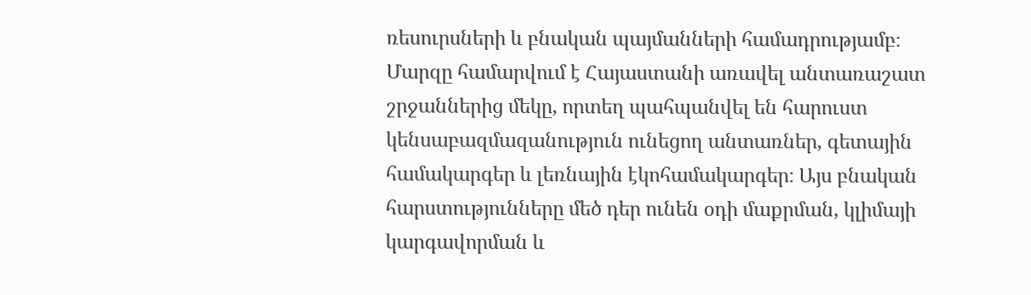ռեսուրսների և բնական պայմանների համադրությամբ։ Մարզը համարվում է Հայաստանի առավել անտառաշատ շրջաններից մեկը, որտեղ պահպանվել են հարուստ կենսաբազմազանություն ունեցող անտառներ, գետային համակարգեր և լեռնային էկոհամակարգեր։ Այս բնական հարստությունները մեծ դեր ունեն օդի մաքրման, կլիմայի կարգավորման և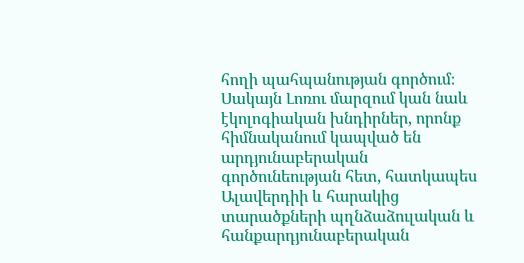հողի պահպանության գործում։ Սակայն Լոռու մարզում կան նաև էկոլոգիական խնդիրներ, որոնք հիմնականում կապված են արդյունաբերական գործունեության հետ, հատկապես Ալավերդիի և հարակից տարածքների պղնձաձուլական և հանքարդյունաբերական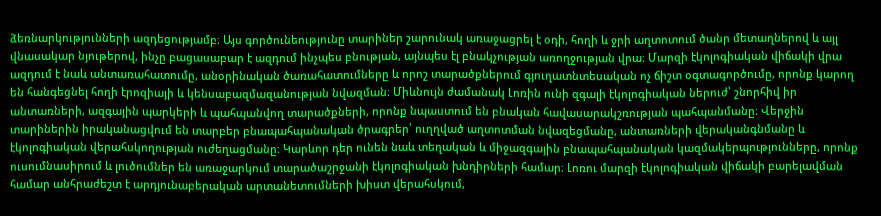ձեռնարկությունների ազդեցությամբ։ Այս գործունեությունը տարիներ շարունակ առաջացրել է օդի, հողի և ջրի աղտոտում ծանր մետաղներով և այլ վնասակար նյութերով, ինչը բացասաբար է ազդում ինչպես բնության, այնպես էլ բնակչության առողջության վրա։ Մարզի էկոլոգիական վիճակի վրա ազդում է նաև անտառահատումը, անօրինական ծառահատումները և որոշ տարածքներում գյուղատնտեսական ոչ ճիշտ օգտագործումը, որոնք կարող են հանգեցնել հողի էրոզիայի և կենսաբազմազանության նվազման։ Միևնույն ժամանակ Լոռին ունի զգալի էկոլոգիական ներուժ՝ շնորհիվ իր անտառների, ազգային պարկերի և պահպանվող տարածքների, որոնք նպաստում են բնական հավասարակշռության պահպանմանը։ Վերջին տարիներին իրականացվում են տարբեր բնապահպանական ծրագրեր՝ ուղղված աղտոտման նվազեցմանը, անտառների վերականգնմանը և էկոլոգիական վերահսկողության ուժեղացմանը։ Կարևոր դեր ունեն նաև տեղական և միջազգային բնապահպանական կազմակերպությունները, որոնք ուսումնասիրում և լուծումներ են առաջարկում տարածաշրջանի էկոլոգիական խնդիրների համար։ Լոռու մարզի էկոլոգիական վիճակի բարելավման համար անհրաժեշտ է արդյունաբերական արտանետումների խիստ վերահսկում,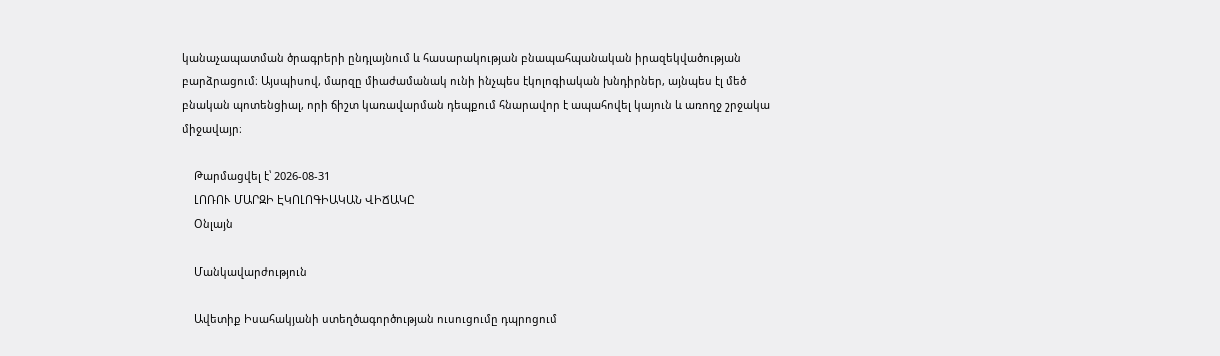կանաչապատման ծրագրերի ընդլայնում և հասարակության բնապահպանական իրազեկվածության բարձրացում։ Այսպիսով, մարզը միաժամանակ ունի ինչպես էկոլոգիական խնդիրներ, այնպես էլ մեծ բնական պոտենցիալ, որի ճիշտ կառավարման դեպքում հնարավոր է ապահովել կայուն և առողջ շրջակա միջավայր։

    Թարմացվել է՝ 2026-08-31
    ԼՈՌՈՒ ՄԱՐԶԻ ԷԿՈԼՈԳԻԱԿԱՆ ՎԻՃԱԿԸ
    Օնլայն

    Մանկավարժություն

    Ավետիք Իսահակյանի ստեղծագործության ուսուցումը դպրոցում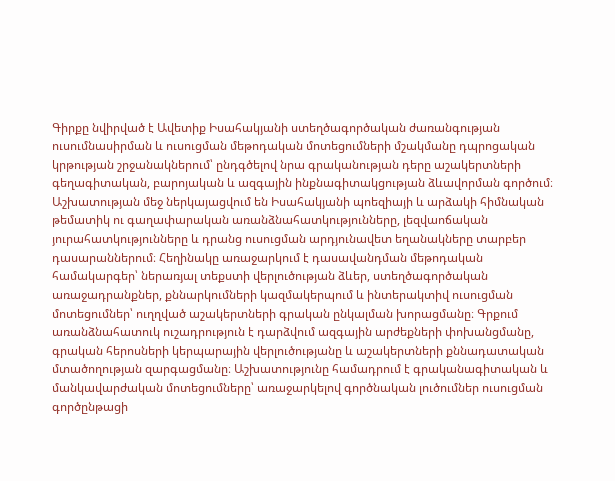Գիրքը նվիրված է Ավետիք Իսահակյանի ստեղծագործական ժառանգության ուսումնասիրման և ուսուցման մեթոդական մոտեցումների մշակմանը դպրոցական կրթության շրջանակներում՝ ընդգծելով նրա գրականության դերը աշակերտների գեղագիտական, բարոյական և ազգային ինքնագիտակցության ձևավորման գործում։ Աշխատության մեջ ներկայացվում են Իսահակյանի պոեզիայի և արձակի հիմնական թեմատիկ ու գաղափարական առանձնահատկությունները, լեզվաոճական յուրահատկությունները և դրանց ուսուցման արդյունավետ եղանակները տարբեր դասարաններում։ Հեղինակը առաջարկում է դասավանդման մեթոդական համակարգեր՝ ներառյալ տեքստի վերլուծության ձևեր, ստեղծագործական առաջադրանքներ, քննարկումների կազմակերպում և ինտերակտիվ ուսուցման մոտեցումներ՝ ուղղված աշակերտների գրական ընկալման խորացմանը։ Գրքում առանձնահատուկ ուշադրություն է դարձվում ազգային արժեքների փոխանցմանը, գրական հերոսների կերպարային վերլուծությանը և աշակերտների քննադատական մտածողության զարգացմանը։ Աշխատությունը համադրում է գրականագիտական և մանկավարժական մոտեցումները՝ առաջարկելով գործնական լուծումներ ուսուցման գործընթացի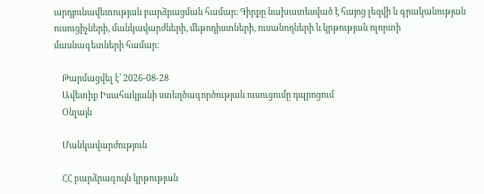արդյունավետության բարձրացման համար։ Գիրքը նախատեսված է հայոց լեզվի և գրականության ուսուցիչների, մանկավարժների, մեթոդիստների, ուսանողների և կրթության ոլորտի մասնագետների համար։

    Թարմացվել է՝ 2026-08-28
    Ավետիք Իսահակյանի ստեղծագործության ուսուցումը դպրոցում
    Օնլայն

    Մանկավարժություն

    ՀՀ բարձրագույն կրթության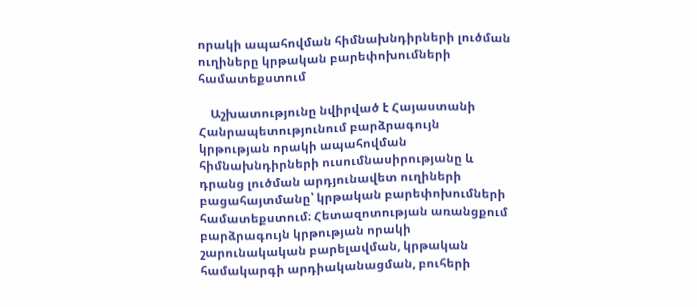որակի ապահովման հիմնախնդիրների լուծման ուղիները կրթական բարեփոխումների համատեքստում

    Աշխատությունը նվիրված է Հայաստանի Հանրապետությունում բարձրագույն կրթության որակի ապահովման հիմնախնդիրների ուսումնասիրությանը և դրանց լուծման արդյունավետ ուղիների բացահայտմանը՝ կրթական բարեփոխումների համատեքստում։ Հետազոտության առանցքում բարձրագույն կրթության որակի շարունակական բարելավման, կրթական համակարգի արդիականացման, բուհերի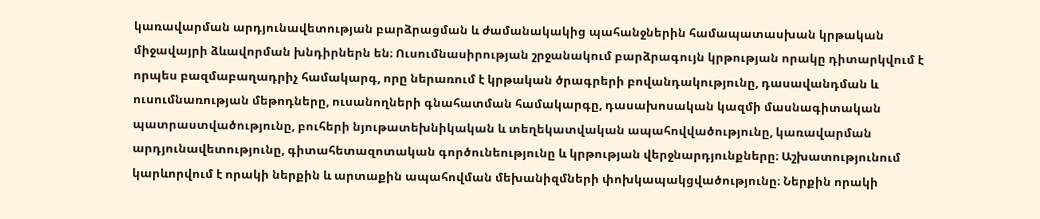կառավարման արդյունավետության բարձրացման և ժամանակակից պահանջներին համապատասխան կրթական միջավայրի ձևավորման խնդիրներն են։ Ուսումնասիրության շրջանակում բարձրագույն կրթության որակը դիտարկվում է որպես բազմաբաղադրիչ համակարգ, որը ներառում է կրթական ծրագրերի բովանդակությունը, դասավանդման և ուսումնառության մեթոդները, ուսանողների գնահատման համակարգը, դասախոսական կազմի մասնագիտական պատրաստվածությունը, բուհերի նյութատեխնիկական և տեղեկատվական ապահովվածությունը, կառավարման արդյունավետությունը, գիտահետազոտական գործունեությունը և կրթության վերջնարդյունքները։ Աշխատությունում կարևորվում է որակի ներքին և արտաքին ապահովման մեխանիզմների փոխկապակցվածությունը։ Ներքին որակի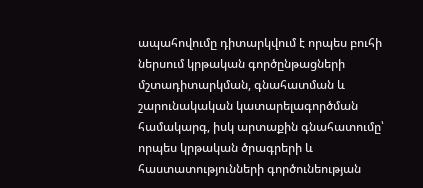ապահովումը դիտարկվում է որպես բուհի ներսում կրթական գործընթացների մշտադիտարկման, գնահատման և շարունակական կատարելագործման համակարգ, իսկ արտաքին գնահատումը՝ որպես կրթական ծրագրերի և հաստատությունների գործունեության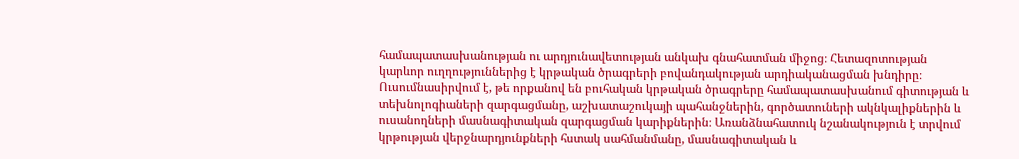համապատասխանության ու արդյունավետության անկախ գնահատման միջոց։ Հետազոտության կարևոր ուղղություններից է կրթական ծրագրերի բովանդակության արդիականացման խնդիրը։ Ուսումնասիրվում է, թե որքանով են բուհական կրթական ծրագրերը համապատասխանում գիտության և տեխնոլոգիաների զարգացմանը, աշխատաշուկայի պահանջներին, գործատուների ակնկալիքներին և ուսանողների մասնագիտական զարգացման կարիքներին։ Առանձնահատուկ նշանակություն է տրվում կրթության վերջնարդյունքների հստակ սահմանմանը, մասնագիտական և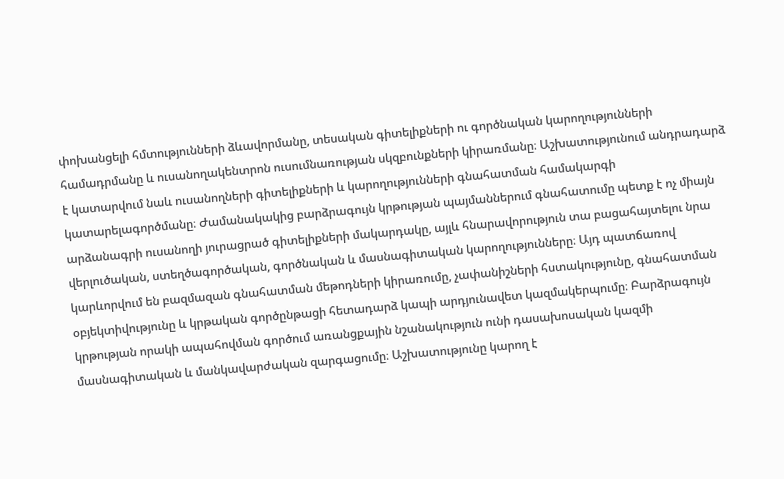փոխանցելի հմտությունների ձևավորմանը, տեսական գիտելիքների ու գործնական կարողությունների համադրմանը և ուսանողակենտրոն ուսումնառության սկզբունքների կիրառմանը։ Աշխատությունում անդրադարձ է կատարվում նաև ուսանողների գիտելիքների և կարողությունների գնահատման համակարգի կատարելագործմանը։ Ժամանակակից բարձրագույն կրթության պայմաններում գնահատումը պետք է ոչ միայն արձանագրի ուսանողի յուրացրած գիտելիքների մակարդակը, այլև հնարավորություն տա բացահայտելու նրա վերլուծական, ստեղծագործական, գործնական և մասնագիտական կարողությունները։ Այդ պատճառով կարևորվում են բազմազան գնահատման մեթոդների կիրառումը, չափանիշների հստակությունը, գնահատման օբյեկտիվությունը և կրթական գործընթացի հետադարձ կապի արդյունավետ կազմակերպումը։ Բարձրագույն կրթության որակի ապահովման գործում առանցքային նշանակություն ունի դասախոսական կազմի մասնագիտական և մանկավարժական զարգացումը։ Աշխատությունը կարող է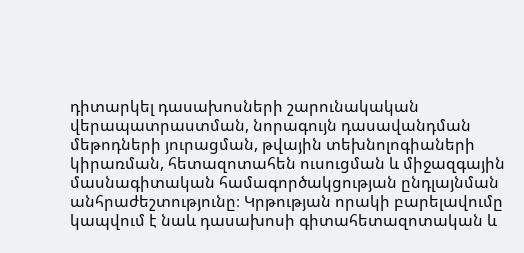դիտարկել դասախոսների շարունակական վերապատրաստման, նորագույն դասավանդման մեթոդների յուրացման, թվային տեխնոլոգիաների կիրառման, հետազոտահեն ուսուցման և միջազգային մասնագիտական համագործակցության ընդլայնման անհրաժեշտությունը։ Կրթության որակի բարելավումը կապվում է նաև դասախոսի գիտահետազոտական և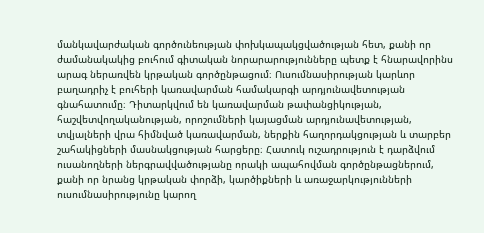մանկավարժական գործունեության փոխկապակցվածության հետ, քանի որ ժամանակակից բուհում գիտական նորարարությունները պետք է հնարավորինս արագ ներառվեն կրթական գործընթացում։ Ուսումնասիրության կարևոր բաղադրիչ է բուհերի կառավարման համակարգի արդյունավետության գնահատումը։ Դիտարկվում են կառավարման թափանցիկության, հաշվետվողականության, որոշումների կայացման արդյունավետության, տվյալների վրա հիմնված կառավարման, ներքին հաղորդակցության և տարբեր շահակիցների մասնակցության հարցերը։ Հատուկ ուշադրություն է դարձվում ուսանողների ներգրավվածությանը որակի ապահովման գործընթացներում, քանի որ նրանց կրթական փորձի, կարծիքների և առաջարկությունների ուսումնասիրությունը կարող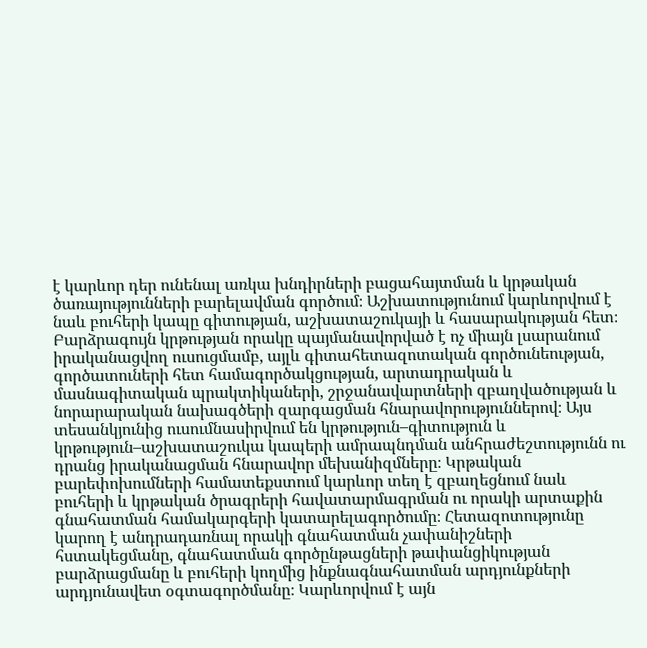է կարևոր դեր ունենալ առկա խնդիրների բացահայտման և կրթական ծառայությունների բարելավման գործում։ Աշխատությունում կարևորվում է նաև բուհերի կապը գիտության, աշխատաշուկայի և հասարակության հետ։ Բարձրագույն կրթության որակը պայմանավորված է ոչ միայն լսարանում իրականացվող ուսուցմամբ, այլև գիտահետազոտական գործունեության, գործատուների հետ համագործակցության, արտադրական և մասնագիտական պրակտիկաների, շրջանավարտների զբաղվածության և նորարարական նախագծերի զարգացման հնարավորություններով։ Այս տեսանկյունից ուսումնասիրվում են կրթություն–գիտություն և կրթություն–աշխատաշուկա կապերի ամրապնդման անհրաժեշտությունն ու դրանց իրականացման հնարավոր մեխանիզմները։ Կրթական բարեփոխումների համատեքստում կարևոր տեղ է զբաղեցնում նաև բուհերի և կրթական ծրագրերի հավատարմագրման ու որակի արտաքին գնահատման համակարգերի կատարելագործումը։ Հետազոտությունը կարող է անդրադառնալ որակի գնահատման չափանիշների հստակեցմանը, գնահատման գործընթացների թափանցիկության բարձրացմանը և բուհերի կողմից ինքնագնահատման արդյունքների արդյունավետ օգտագործմանը։ Կարևորվում է այն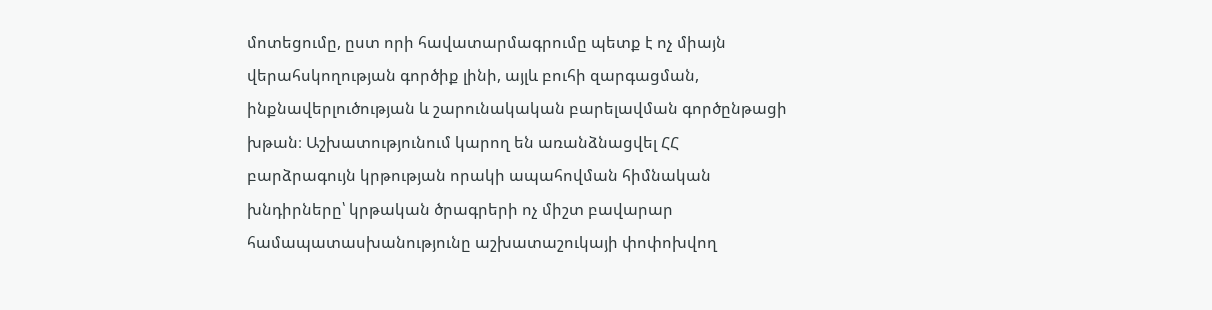մոտեցումը, ըստ որի հավատարմագրումը պետք է ոչ միայն վերահսկողության գործիք լինի, այլև բուհի զարգացման, ինքնավերլուծության և շարունակական բարելավման գործընթացի խթան։ Աշխատությունում կարող են առանձնացվել ՀՀ բարձրագույն կրթության որակի ապահովման հիմնական խնդիրները՝ կրթական ծրագրերի ոչ միշտ բավարար համապատասխանությունը աշխատաշուկայի փոփոխվող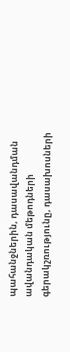պահանջներին, դասավանդման ավանդական մեթոդների գերակշռությունը, դասախոսների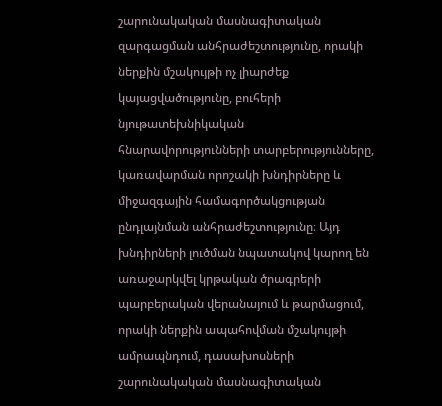շարունակական մասնագիտական զարգացման անհրաժեշտությունը, որակի ներքին մշակույթի ոչ լիարժեք կայացվածությունը, բուհերի նյութատեխնիկական հնարավորությունների տարբերությունները, կառավարման որոշակի խնդիրները և միջազգային համագործակցության ընդլայնման անհրաժեշտությունը։ Այդ խնդիրների լուծման նպատակով կարող են առաջարկվել կրթական ծրագրերի պարբերական վերանայում և թարմացում, որակի ներքին ապահովման մշակույթի ամրապնդում, դասախոսների շարունակական մասնագիտական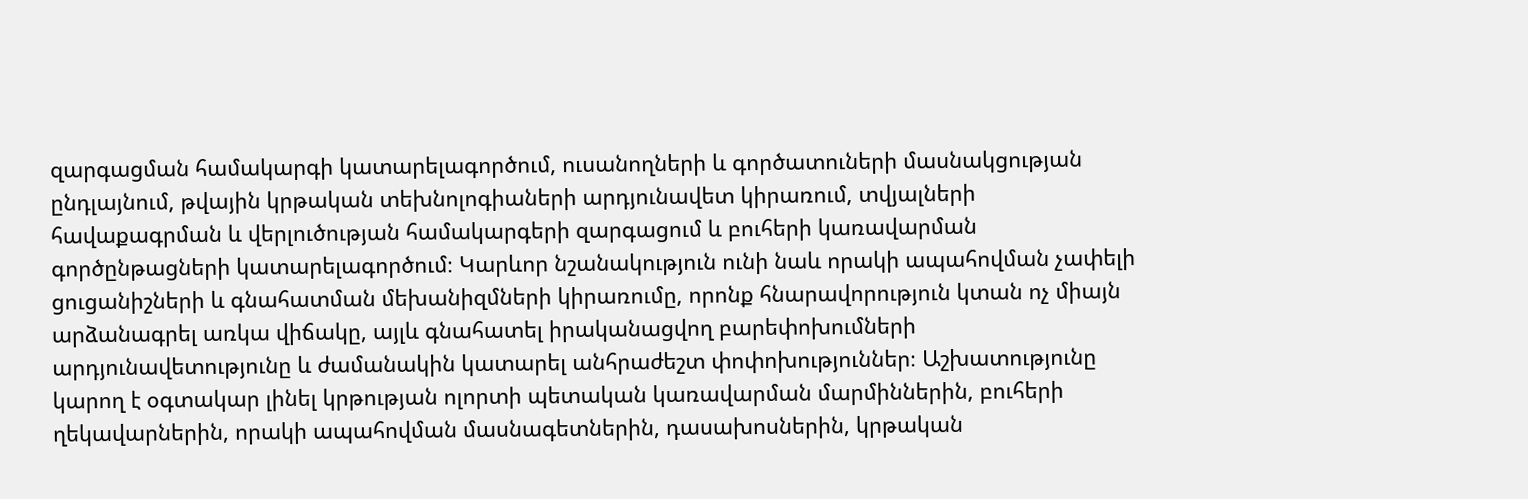զարգացման համակարգի կատարելագործում, ուսանողների և գործատուների մասնակցության ընդլայնում, թվային կրթական տեխնոլոգիաների արդյունավետ կիրառում, տվյալների հավաքագրման և վերլուծության համակարգերի զարգացում և բուհերի կառավարման գործընթացների կատարելագործում։ Կարևոր նշանակություն ունի նաև որակի ապահովման չափելի ցուցանիշների և գնահատման մեխանիզմների կիրառումը, որոնք հնարավորություն կտան ոչ միայն արձանագրել առկա վիճակը, այլև գնահատել իրականացվող բարեփոխումների արդյունավետությունը և ժամանակին կատարել անհրաժեշտ փոփոխություններ։ Աշխատությունը կարող է օգտակար լինել կրթության ոլորտի պետական կառավարման մարմիններին, բուհերի ղեկավարներին, որակի ապահովման մասնագետներին, դասախոսներին, կրթական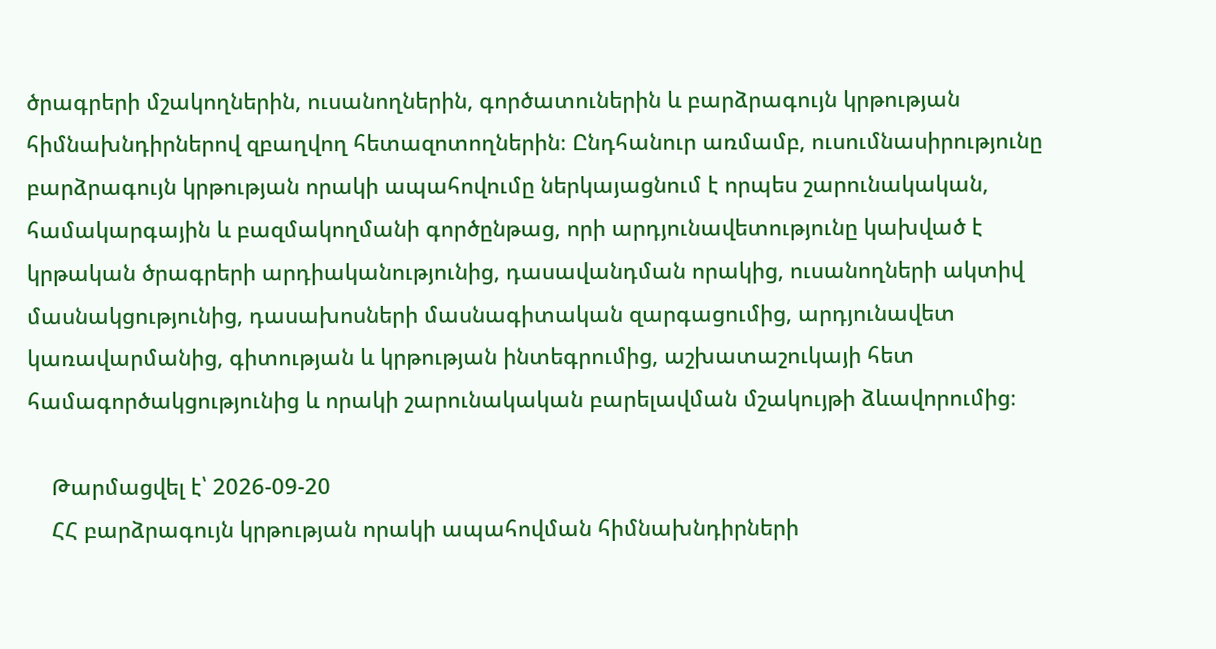ծրագրերի մշակողներին, ուսանողներին, գործատուներին և բարձրագույն կրթության հիմնախնդիրներով զբաղվող հետազոտողներին։ Ընդհանուր առմամբ, ուսումնասիրությունը բարձրագույն կրթության որակի ապահովումը ներկայացնում է որպես շարունակական, համակարգային և բազմակողմանի գործընթաց, որի արդյունավետությունը կախված է կրթական ծրագրերի արդիականությունից, դասավանդման որակից, ուսանողների ակտիվ մասնակցությունից, դասախոսների մասնագիտական զարգացումից, արդյունավետ կառավարմանից, գիտության և կրթության ինտեգրումից, աշխատաշուկայի հետ համագործակցությունից և որակի շարունակական բարելավման մշակույթի ձևավորումից։

    Թարմացվել է՝ 2026-09-20
    ՀՀ բարձրագույն կրթության որակի ապահովման հիմնախնդիրների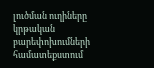լուծման ուղիները կրթական բարեփոխումների համատեքստում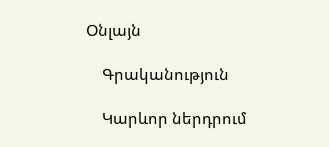Օնլայն

    Գրականություն

    Կարևոր ներդրում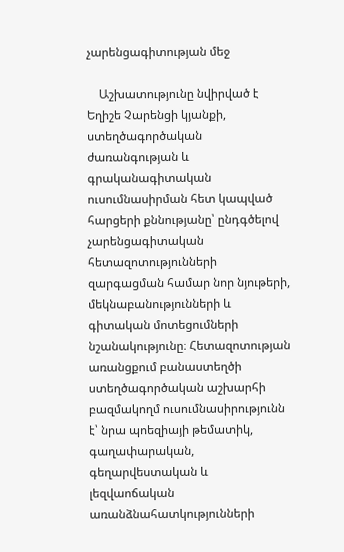չարենցագիտության մեջ

    Աշխատությունը նվիրված է Եղիշե Չարենցի կյանքի, ստեղծագործական ժառանգության և գրականագիտական ուսումնասիրման հետ կապված հարցերի քննությանը՝ ընդգծելով չարենցագիտական հետազոտությունների զարգացման համար նոր նյութերի, մեկնաբանությունների և գիտական մոտեցումների նշանակությունը։ Հետազոտության առանցքում բանաստեղծի ստեղծագործական աշխարհի բազմակողմ ուսումնասիրությունն է՝ նրա պոեզիայի թեմատիկ, գաղափարական, գեղարվեստական և լեզվաոճական առանձնահատկությունների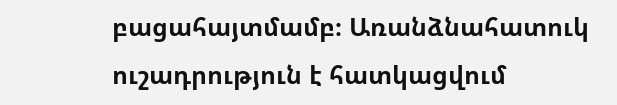բացահայտմամբ։ Առանձնահատուկ ուշադրություն է հատկացվում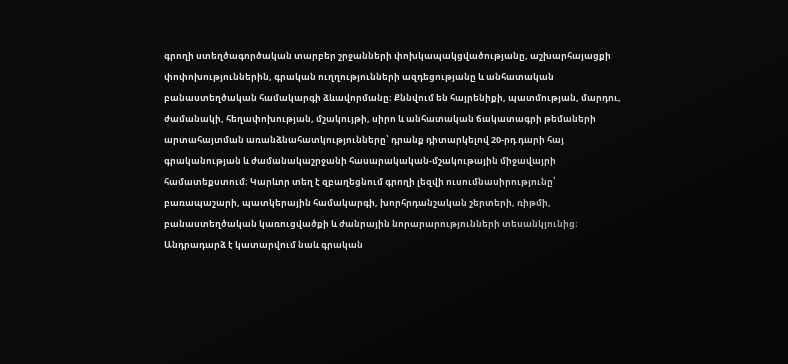գրողի ստեղծագործական տարբեր շրջանների փոխկապակցվածությանը, աշխարհայացքի փոփոխություններին, գրական ուղղությունների ազդեցությանը և անհատական բանաստեղծական համակարգի ձևավորմանը։ Քննվում են հայրենիքի, պատմության, մարդու, ժամանակի, հեղափոխության, մշակույթի, սիրո և անհատական ճակատագրի թեմաների արտահայտման առանձնահատկությունները՝ դրանք դիտարկելով 20-րդ դարի հայ գրականության և ժամանակաշրջանի հասարակական-մշակութային միջավայրի համատեքստում։ Կարևոր տեղ է զբաղեցնում գրողի լեզվի ուսումնասիրությունը՝ բառապաշարի, պատկերային համակարգի, խորհրդանշական շերտերի, ռիթմի, բանաստեղծական կառուցվածքի և ժանրային նորարարությունների տեսանկյունից։ Անդրադարձ է կատարվում նաև գրական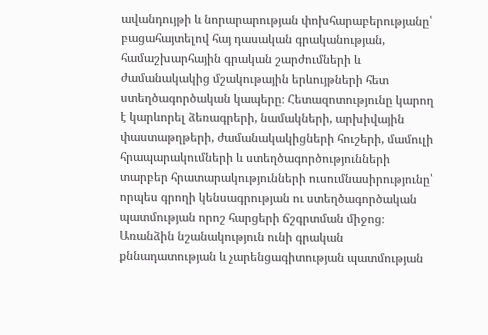ավանդույթի և նորարարության փոխհարաբերությանը՝ բացահայտելով հայ դասական գրականության, համաշխարհային գրական շարժումների և ժամանակակից մշակութային երևույթների հետ ստեղծագործական կապերը։ Հետազոտությունը կարող է կարևորել ձեռագրերի, նամակների, արխիվային փաստաթղթերի, ժամանակակիցների հուշերի, մամուլի հրապարակումների և ստեղծագործությունների տարբեր հրատարակությունների ուսումնասիրությունը՝ որպես գրողի կենսագրության ու ստեղծագործական պատմության որոշ հարցերի ճշգրտման միջոց։ Առանձին նշանակություն ունի գրական քննադատության և չարենցագիտության պատմության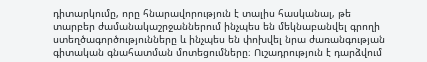դիտարկումը, որը հնարավորություն է տալիս հասկանալ, թե տարբեր ժամանակաշրջաններում ինչպես են մեկնաբանվել գրողի ստեղծագործությունները և ինչպես են փոխվել նրա ժառանգության գիտական գնահատման մոտեցումները։ Ուշադրություն է դարձվում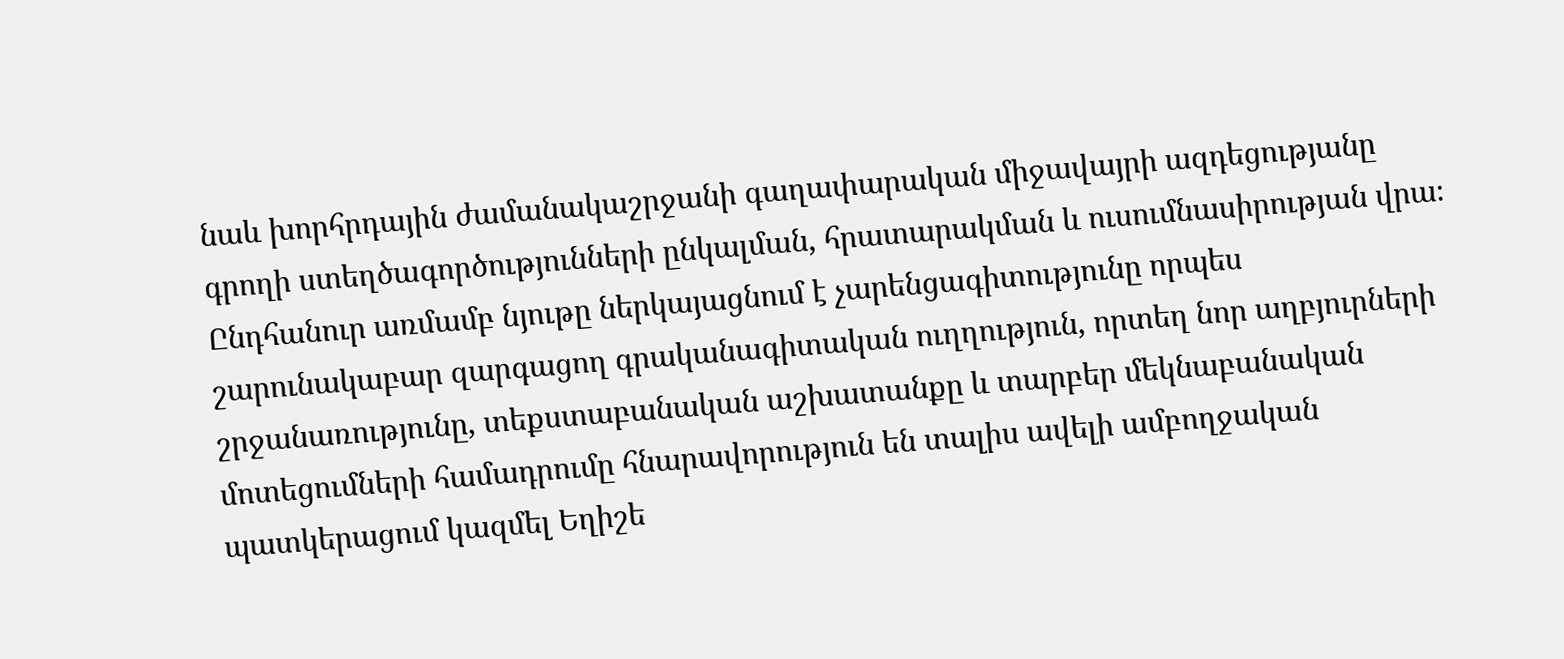նաև խորհրդային ժամանակաշրջանի գաղափարական միջավայրի ազդեցությանը գրողի ստեղծագործությունների ընկալման, հրատարակման և ուսումնասիրության վրա։ Ընդհանուր առմամբ նյութը ներկայացնում է չարենցագիտությունը որպես շարունակաբար զարգացող գրականագիտական ուղղություն, որտեղ նոր աղբյուրների շրջանառությունը, տեքստաբանական աշխատանքը և տարբեր մեկնաբանական մոտեցումների համադրումը հնարավորություն են տալիս ավելի ամբողջական պատկերացում կազմել Եղիշե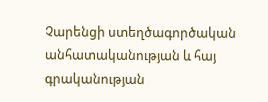Չարենցի ստեղծագործական անհատականության և հայ գրականության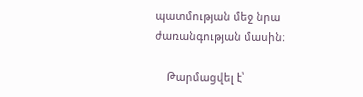պատմության մեջ նրա ժառանգության մասին։

    Թարմացվել է՝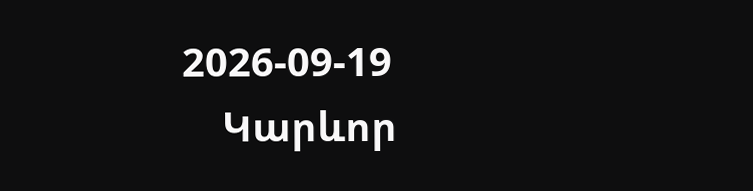2026-09-19
    Կարևոր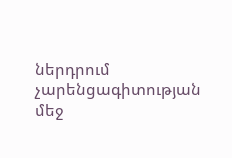ներդրում չարենցագիտության մեջ